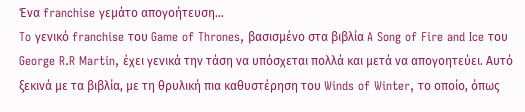Ένα franchise γεμάτο απογοήτευση...
To γενικό franchise του Game of Thrones, βασισμένο στα βιβλία A Song of Fire and Ice του George R.R Martin, έχει γενικά την τάση να υπόσχεται πολλά και μετά να απογοητεύει. Αυτό ξεκινά με τα βιβλία, με τη θρυλική πια καθυστέρηση του Winds of Winter, το οποίο, όπως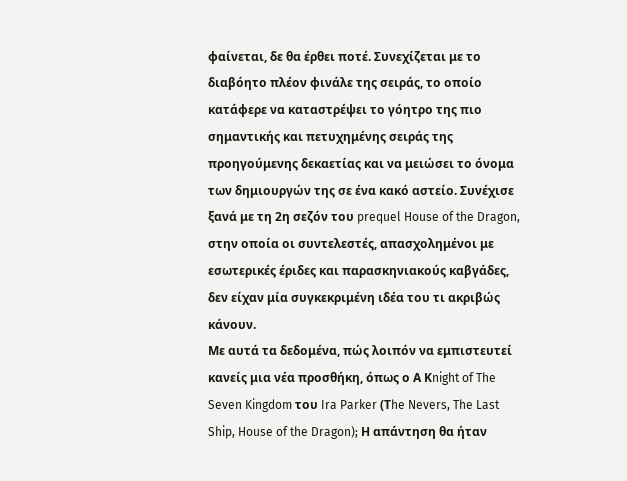φαίνεται, δε θα έρθει ποτέ. Συνεχίζεται με το διαβόητο πλέον φινάλε της σειράς, το οποίο κατάφερε να καταστρέψει το γόητρο της πιο σημαντικής και πετυχημένης σειράς της προηγούμενης δεκαετίας και να μειώσει το όνομα των δημιουργών της σε ένα κακό αστείο. Συνέχισε ξανά με τη 2η σεζόν του prequel House of the Dragon, στην οποία οι συντελεστές, απασχολημένοι με εσωτερικές έριδες και παρασκηνιακούς καβγάδες, δεν είχαν μία συγκεκριμένη ιδέα του τι ακριβώς κάνουν.
Με αυτά τα δεδομένα, πώς λοιπόν να εμπιστευτεί κανείς μια νέα προσθήκη, όπως ο Α Κnight of The Seven Kingdom του Ira Parker (Τhe Nevers, The Last Ship, House of the Dragon); Η απάντηση θα ήταν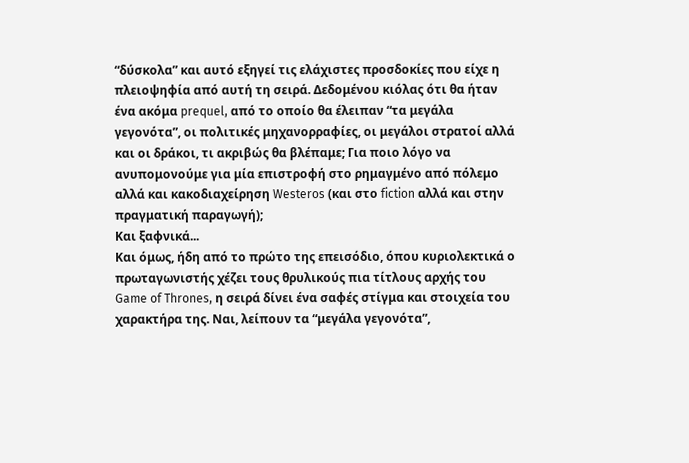“δύσκολα” και αυτό εξηγεί τις ελάχιστες προσδοκίες που είχε η πλειοψηφία από αυτή τη σειρά. Δεδομένου κιόλας ότι θα ήταν ένα ακόμα prequel, από το οποίο θα έλειπαν “τα μεγάλα γεγονότα”, οι πολιτικές μηχανορραφίες, οι μεγάλοι στρατοί αλλά και οι δράκοι, τι ακριβώς θα βλέπαμε; Για ποιο λόγο να ανυπομονούμε για μία επιστροφή στο ρημαγμένο από πόλεμο αλλά και κακοδιαχείρηση Westeros (και στο fiction αλλά και στην πραγματική παραγωγή);
Και ξαφνικά...
Και όμως, ήδη από το πρώτο της επεισόδιο, όπου κυριολεκτικά ο πρωταγωνιστής χέζει τους θρυλικούς πια τίτλους αρχής του Game of Thrones, η σειρά δίνει ένα σαφές στίγμα και στοιχεία του χαρακτήρα της. Ναι, λείπουν τα “μεγάλα γεγονότα”,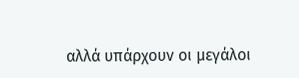αλλά υπάρχουν οι μεγάλοι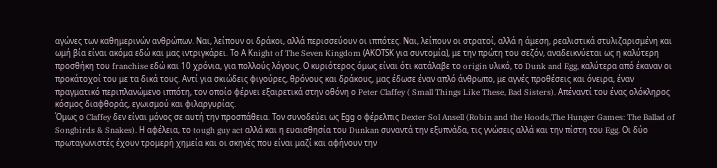αγώνες των καθημερινών ανθρώπων. Ναι, λείπουν οι δράκοι, αλλά περισσεύουν οι ιππότες. Ναι, λείπουν οι στρατοί, αλλά η άμεση, ρεαλιστικά στυλιζαρισμένη και ωμή βία είναι ακόμα εδώ και μας ιντριγκάρει. Το Α Κnight of The Seven Kingdom (ΑΚΟΤSK για συντομία), με την πρώτη του σεζόν, αναδεικνύεται ως η καλύτερη προσθήκη του franchise εδώ και 10 χρόνια, για πολλούς λόγους. Ο κυριότερος όμως είναι ότι κατάλαβε το origin υλικό, το Dunk and Egg, καλύτερα από έκαναν οι προκάτοχοί του με τα δικά τους. Αντί για σκιώδεις φιγούρες, θρόνους και δράκους, μας έδωσε έναν απλό άνθρωπο, με αγνές προθέσεις και όνειρα, έναν πραγματικό περιπλανώμενο ιππότη, τον οποίο φέρνει εξαιρετικά στην οθόνη ο Peter Claffey ( Small Things Like These, Bad Sisters). Απέναντί του ένας ολόκληρος κόσμος διαφθοράς, εγωισμού και φιλαργυρίας.
Όμως ο Claffey δεν είναι μόνος σε αυτή την προσπάθεια. Τον συνοδεύει ως Εgg ο φέρελπις Dexter Sol Ansell (Robin and the Hoods,The Hunger Games: The Ballad of Songbirds & Snakes). Η αφέλεια, το tough guy act αλλά και η ευαισθησία του Dunkan συναντά την εξυπνάδα, τις γνώσεις αλλά και την πίστη του Egg. Οι δύο πρωταγωνιστές έχουν τρομερή χημεία και οι σκηνές που είναι μαζί και αφήνουν την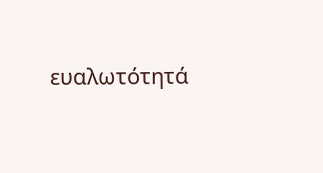ευαλωτότητά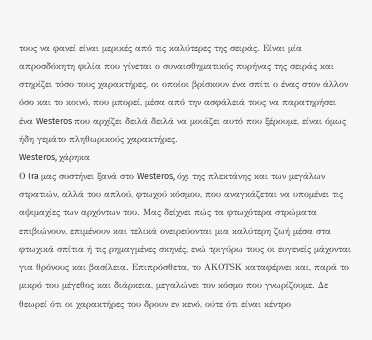τους να φανεί είναι μερικές από τις καλύτερες της σειράς. Είναι μία απροσδόκητη φιλία που γίνεται ο συναισθηματικός πυρήνας της σειράς και στηρίζει τόσο τους χαρακτήρες, οι οποίοι βρίσκουν ένα σπίτι ο ένας στον άλλον όσο και το κοινό, που μπορεί, μέσα από την ασφάλειά τους να παρατηρήσει ένα Westeros που αρχίζει δειλά δειλά να μοιάζει αυτό που ξέρουμε, είναι όμως ήδη γεμάτο πληθωρικούς χαρακτήρες.
Westeros, χάρηκα
Ο Ira μας συστήνει ξανά στο Westeros, όχι της πλεκτάνης και των μεγάλων στρατιών, αλλά του απλού, φτωχού κόσμου, που αναγκάζεται να υπομένει τις αψιμαχίες των αρχόντων του. Μας δείχνει πώς τα φτωχότερα στρώματα επιβιώνουν, επιμένουν και τελικά ονειρεύονται μια καλύτερη ζωή μέσα στα φτωχικά σπίτια ή τις ρημαγμένες σκηνές, ενώ τριγύρω τους οι ευγενείς μάχονται για θρόνους και βασίλεια. Επιπρόσθετα, το ΑΚΟΤSK καταφέρνει και, παρά το μικρό του μέγεθος και διάρκεια, μεγαλώνει τον κόσμο που γνωρίζουμε. Δε θεωρεί ότι οι χαρακτήρες του δρουν εν κενό, ούτε ότι είναι κέντρο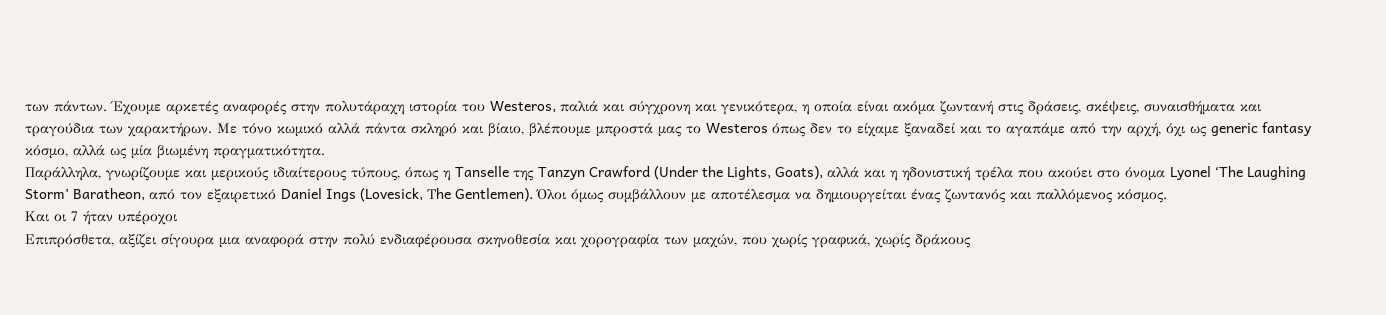των πάντων. Έχουμε αρκετές αναφορές στην πολυτάραχη ιστορία του Westeros, παλιά και σύγχρονη και γενικότερα, η οποία είναι ακόμα ζωντανή στις δράσεις, σκέψεις, συναισθήματα και τραγούδια των χαρακτήρων. Με τόνο κωμικό αλλά πάντα σκληρό και βίαιο, βλέπουμε μπροστά μας το Westeros όπως δεν το είχαμε ξαναδεί και το αγαπάμε από την αρχή, όχι ως generic fantasy κόσμο, αλλά ως μία βιωμένη πραγματικότητα.
Παράλληλα, γνωρίζουμε και μερικούς ιδιαίτερους τύπους, όπως η Tanselle της Tanzyn Crawford (Under the Lights, Goats), αλλά και η ηδονιστική τρέλα που ακούει στο όνομα Lyonel ‘The Laughing Storm’ Baratheon, από τον εξαιρετικό Daniel Ings (Lovesick, Τhe Gentlemen). Όλοι όμως συμβάλλουν με αποτέλεσμα να δημιουργείται ένας ζωντανός και παλλόμενος κόσμος.
Kαι οι 7 ήταν υπέροχοι
Επιπρόσθετα, αξίζει σίγουρα μια αναφορά στην πολύ ενδιαφέρουσα σκηνοθεσία και χορογραφία των μαχών, που χωρίς γραφικά, χωρίς δράκους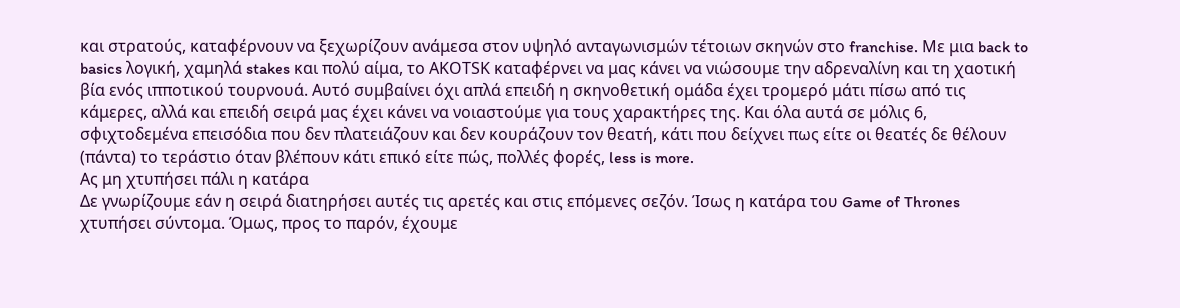και στρατούς, καταφέρνουν να ξεχωρίζουν ανάμεσα στον υψηλό ανταγωνισμών τέτοιων σκηνών στο franchise. Με μια back to basics λογική, χαμηλά stakes και πολύ αίμα, το ΑΚΟΤSK καταφέρνει να μας κάνει να νιώσουμε την αδρεναλίνη και τη χαοτική βία ενός ιπποτικού τουρνουά. Αυτό συμβαίνει όχι απλά επειδή η σκηνοθετική ομάδα έχει τρομερό μάτι πίσω από τις κάμερες, αλλά και επειδή σειρά μας έχει κάνει να νοιαστούμε για τους χαρακτήρες της. Και όλα αυτά σε μόλις 6, σφιχτοδεμένα επεισόδια που δεν πλατειάζουν και δεν κουράζουν τον θεατή, κάτι που δείχνει πως είτε οι θεατές δε θέλουν (πάντα) το τεράστιο όταν βλέπουν κάτι επικό είτε πώς, πολλές φορές, less is more.
Ας μη χτυπήσει πάλι η κατάρα
Δε γνωρίζουμε εάν η σειρά διατηρήσει αυτές τις αρετές και στις επόμενες σεζόν. Ίσως η κατάρα του Game of Thrones χτυπήσει σύντομα. Όμως, προς το παρόν, έχουμε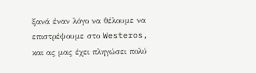ξανά έναν λόγο να θέλουμε να επιστρέψουμε στο Westeros, και ας μας έχει πληγώσει πολύ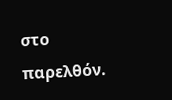στο παρελθόν.